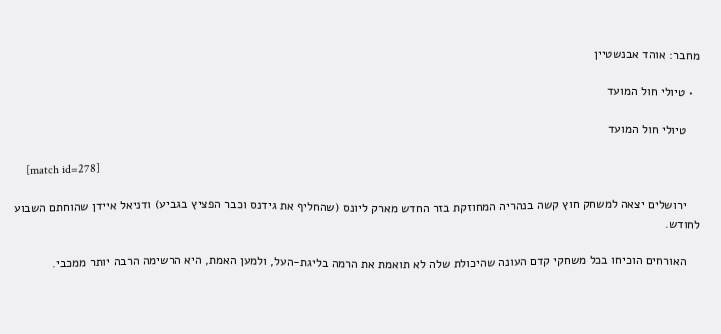מחבר: אוהד אבנשטיין

  • טיולי חול המועד

    טיולי חול המועד

    [match id=278]

    ירושלים יצאה למשחק חוץ קשה בנהריה המחוזקת בזר החדש מארק ליונס (שהחליף את גידנס וכבר הפציץ בגביע) ודניאל איידן שהוחתם השבוע לחודש.

    האורחים הוכיחו בכל משחקי קדם העונה שהיכולת שלה לא תואמת את הרמה בליגת-העל, ולמען האמת, היא הרשימה הרבה יותר ממכבי.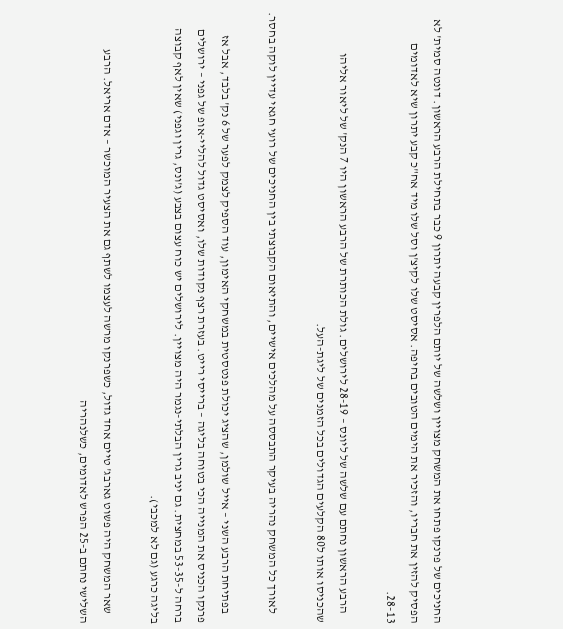החניכים של פרנקו פתחו את המשחק מצויין ושלשה של יותם הלפרין קבעה יתרון 9 כבר בתחילת הרבע הראשון. דונטה סמית' לא הפסיק להזין את חבריו, והזכיר את הימים הטובים בחיפה. אסיסט שלו לקיצ'ן וסל שלו מיד אח"כ קבע יתרון שיא לאדומים 28-13.

    הרבע הראשון נחתם עם שלשה של ליונס – 28-19 לירושלים. גולת הכותרת של הרבע הראשון היו 7 הנק' של ליאור אליהו שהכניסו אותו ל80 הקלעים הגדולים בכל הזמנים של ליגת-העל.

    לאורך כל המשחק נהריה בעיקר התבססה על מהלכים אישיים, והתיאום הקבוצתי בין החניכים של רועי חגאי עדיין לוקה בחסר.

    בפתיחת הרבע השני – אייל שולמן, שהציג יכולת פנטסטית במשחקי האימון, עוד הספיק לצמק לפער של 6 נק' בלבד, אבל אז פרנקו הכניס את המנייה הכי בטוחה בליגה – ברייסי רייט. בעזרת רצף נקודות שלו, ואסיסט גדול להליי-אופ של גפני – ירושלים ברחה ל-53-35 במחצית. גם יניב גרין הבלתי-נגמר היה מצויין. לירושלים יש כוח עצום בצבע (ג'ונס, גרין וגפני) שאין לאף קבוצה בליגה כרגע (גם לא למכבי).

    שאר המשחק היה פשוט גארבג' טיים אחד גדול, כשפרנקו מרשה לעצמו לשתף גם את הצעיר המוכשר – אדם אריאל. הרבע השלישי נחתם ב-25 הפרש לאדומים, כשלנהריה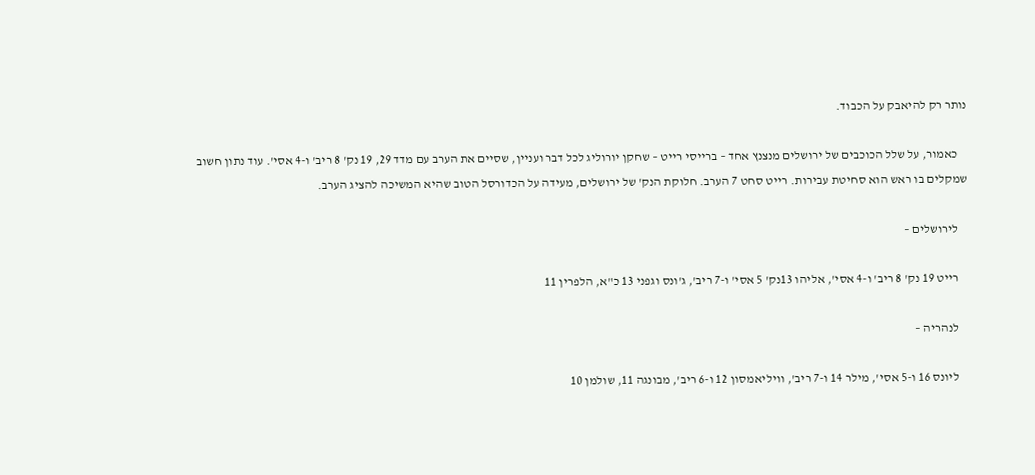נותר רק להיאבק על הכבוד.

    כאמור, על שלל הכוכבים של ירושלים מנצנץ אחד – ברייסי רייט – שחקן יורוליג לכל דבר ועניין, שסיים את הערב עם מדד 29, 19 נק' 8 ריב' ו-4 אסי'. עוד נתון חשוב שמקלים בו ראש הוא סחיטת עבירות. רייט סחט 7 הערב. חלוקת הנק' של ירושלים, מעידה על הכדורסל הטוב שהיא המשיכה להציג הערב.

    לירושלים –

    רייט 19 נק' 8 ריב' ו-4 אסי', אליהו 13נק' 5 אסי' ו-7 ריב', ג'ונס וגפני 13 כ"א, הלפרין 11

    לנהריה –

    ליונס 16 ו-5 אסי', מילר 14 ו-7 ריב', וויליאמסון 12 ו-6 ריב', מבונגה 11, שולמן 10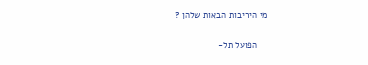מי היריבות הבאות שלהן ?

    הפועל תל-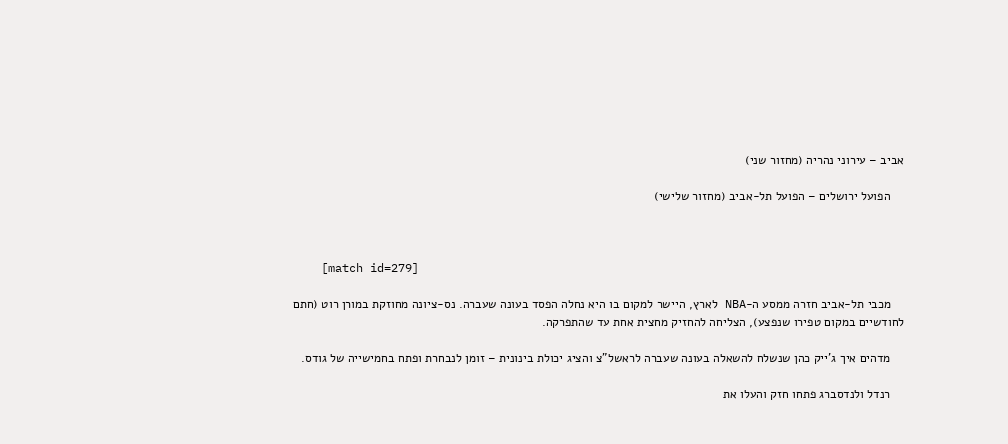אביב – עירוני נהריה (מחזור שני)

    הפועל ירושלים – הפועל תל-אביב (מחזור שלישי)



    [match id=279]

    מכבי תל-אביב חזרה ממסע ה-NBA לארץ, היישר למקום בו היא נחלה הפסד בעונה שעברה. נס-ציונה מחוזקת במורן רוט (חתם לחודשיים במקום טפירו שנפצע), הצליחה להחזיק מחצית אחת עד שהתפרקה.

    מדהים איך ג'ייק כהן שנשלח להשאלה בעונה שעברה לראשל"צ והציג יכולת בינונית – זומן לנבחרת ופתח בחמישייה של גודס.

    רנדל ולנדסברג פתחו חזק והעלו את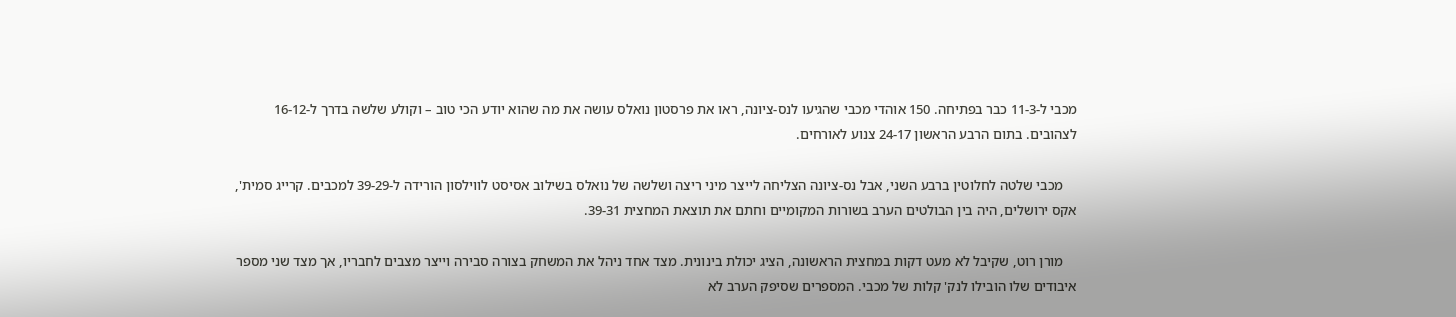מכבי ל-11-3 כבר בפתיחה. 150 אוהדי מכבי שהגיעו לנס-ציונה, ראו את פרסטון נואלס עושה את מה שהוא יודע הכי טוב – וקולע שלשה בדרך ל-16-12 לצהובים. בתום הרבע הראשון 24-17 צנוע לאורחים.

    מכבי שלטה לחלוטין ברבע השני, אבל נס-ציונה הצליחה לייצר מיני ריצה ושלשה של נואלס בשילוב אסיסט לווילסון הורידה ל-39-29 למכבים. קרייג סמית', אקס ירושלים, היה בין הבולטים הערב בשורות המקומיים וחתם את תוצאת המחצית 39-31.

    מורן רוט, שקיבל לא מעט דקות במחצית הראשונה, הציג יכולת בינונית. מצד אחד ניהל את המשחק בצורה סבירה וייצר מצבים לחבריו, אך מצד שני מספר איבודים שלו הובילו לנק' קלות של מכבי. המספרים שסיפק הערב לא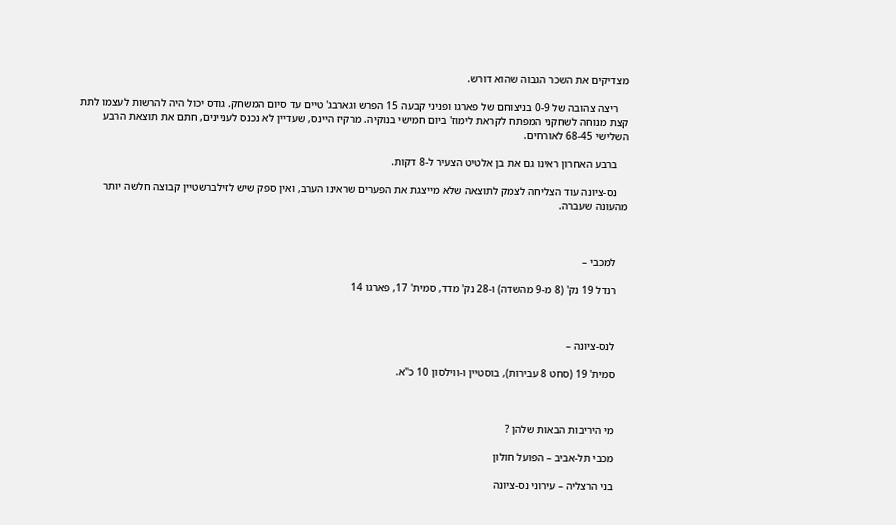מצדיקים את השכר הגבוה שהוא דורש.

    ריצה צהובה של 0-9 בניצוחם של פארגו ופניני קבעה 15 הפרש וגארבג' טיים עד סיום המשחק. גודס יכול היה להרשות לעצמו לתת קצת מנוחה לשחקני המפתח לקראת לימוז' ביום חמישי בנוקיה. מרקיז היינס, שעדיין לא נכנס לעניינים, חתם את תוצאת הרבע השלישי 68-45 לאורחים.

    ברבע האחרון ראינו גם את בן אלטיט הצעיר ל-8 דקות.

    נס-ציונה עוד הצליחה לצמק לתוצאה שלא מייצגת את הפערים שראינו הערב, ואין ספק שיש לזילברשטיין קבוצה חלשה יותר מהעונה שעברה.



    למכבי –

    רנדל 19 נק' (8 מ-9 מהשדה) ו-28 נק' מדד, סמית' 17, פארגו 14



    לנס-ציונה –

    סמית' 19 (סחט 8 עבירות), בוסטיין ו-ווילסון 10 כ"א.



    מי היריבות הבאות שלהן ?

    מכבי תל-אביב – הפועל חולון

    בני הרצליה – עירוני נס-ציונה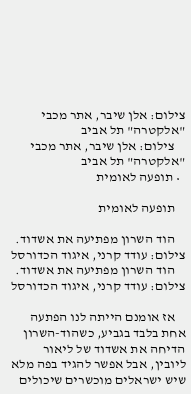צילום: אלן שיבר, אתר מכבי "אלקטרה" תל אביב
    צילום: אלן שיבר, אתר מכבי "אלקטרה" תל אביב
  • תופעה לאומית

    תופעה לאומית

    הוד השרון מפתיעה את אשדוד. צילום: עודד קרני, איגוד הכדורסל
    הוד השרון מפתיעה את אשדוד. צילום: עודד קרני, איגוד הכדורסל

    אז אומנם הייתה לנו הפתעה אחת בלבד בגביע, כשהוד-השרון הדיחה את אשדוד של ליאור ליובין, אבל אפשר להגיד בפה מלא שיש ישראלים מוכשרים שיכולים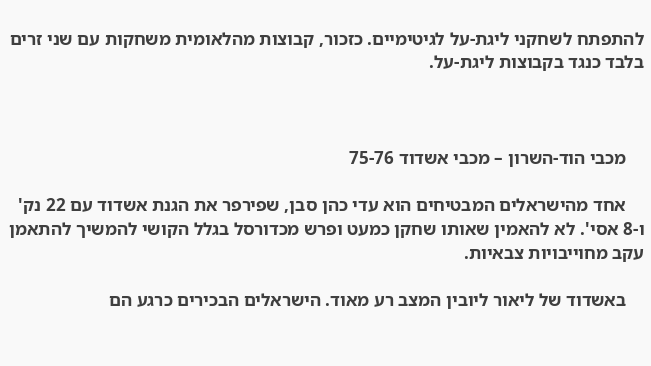להתפתח לשחקני ליגת-על לגיטימיים. כזכור, קבוצות מהלאומית משחקות עם שני זרים בלבד כנגד בקבוצות ליגת-על.



    מכבי הוד-השרון – מכבי אשדוד 75-76

    אחד מהישראלים המבטיחים הוא עדי כהן סבן, שפירפר את הגנת אשדוד עם 22 נק' ו-8 אסי'. לא להאמין שאותו שחקן כמעט ופרש מכדורסל בגלל הקושי להמשיך להתאמן עקב מחוייבויות צבאיות.

    באשדוד של ליאור ליובין המצב רע מאוד. הישראלים הבכירים כרגע הם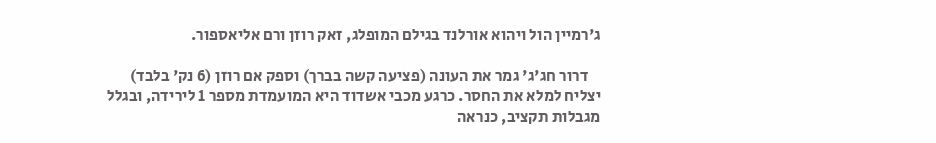ג'רמיין הול ויהוא אורלנד בגילם המופלג, זאק רוזן ורם אליאספור.

    דרור חג'ג' גמר את העונה (פציעה קשה בברך) וספק אם רוזן (6 נק' בלבד) יצליח למלא את החסר. כרגע מכבי אשדוד היא המועמדת מספר 1 לירידה, ובגלל מגבלות תקציב, כנראה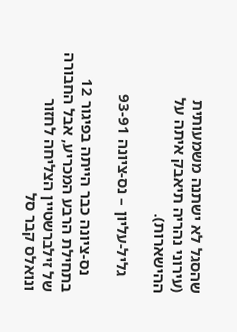שהסגל לא ישתנה משמעותית (עירוני נהריה תיאבק איתה על ההישארות).

    גליל-עליון – נס-ציונה 93-91

    נס-ציונה כבר הייתה בפיגור 12 בתחילת הרבע המכריע, אבל החבורה של זילברשטיין הצליחה לחזור ונואלס קבר סל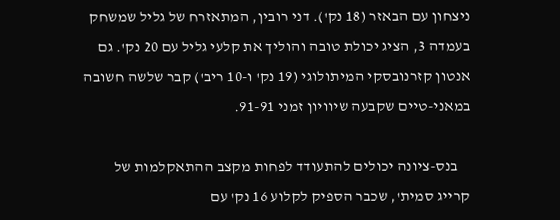ניצחון עם הבאזר (18 נק'). דני רובין, המתאזרח של גליל שמשחק בעמדה 3, הציג יכולת טובה והוליך את קלעי גליל עם 20 נק'. גם אנטון קזרנובסקי המיתולוגי (19 נק' ו-10 ריב') קבר שלשה חשובה במאני-טיים שקבעה שיוויון זמני 91-91.

    בנס-ציונה יכולים להתעודד לפחות מקצב ההתאקלמות של קרייג סמית', שכבר הספיק לקלוע 16 נק' עם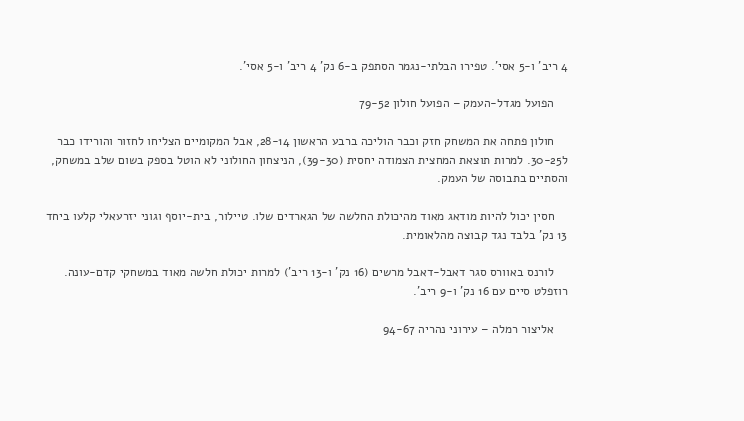4 ריב' ו-5 אסי'. טפירו הבלתי-נגמר הסתפק ב-6 נק' 4 ריב' ו-5 אסי'.

    הפועל מגדל-העמק – הפועל חולון 79-52

    חולון פתחה את המשחק חזק וכבר הוליכה ברבע הראשון 28-14, אבל המקומיים הצליחו לחזור והורידו כבר ל30-25. למרות תוצאת המחצית הצמודה יחסית (39-30), הניצחון החולוני לא הוטל בספק בשום שלב במשחק, והסתיים בתבוסה של העמק.

    חסין יכול להיות מודאג מאוד מהיכולת החלשה של הגארדים שלו. טיילור, בית-יוסף וגוני יזרעאלי קלעו ביחד 13 נק' בלבד נגד קבוצה מהלאומית.

    לורנס באוורס סגר דאבל-דאבל מרשים (16 נק' ו-13 ריב') למרות יכולת חלשה מאוד במשחקי קדם-עונה. רוזפלט סיים עם 16 נק' ו-9 ריב'.

    אליצור רמלה – עירוני נהריה 94-67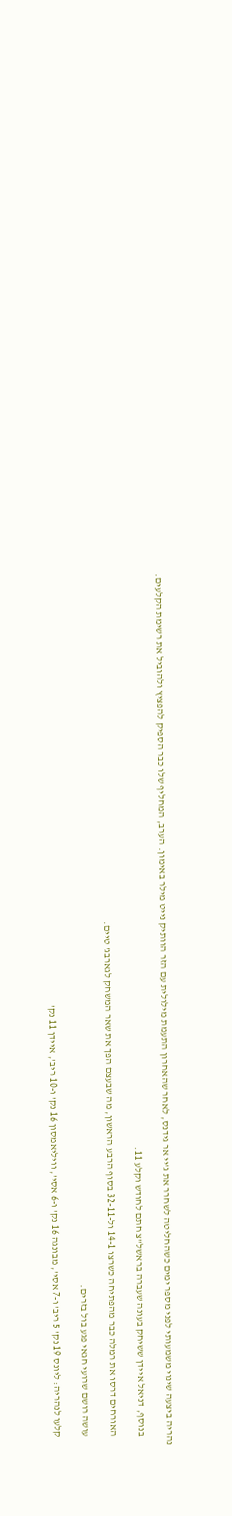נהריה ביצעה שינוי משמעותי לפני מספר ימים כשהחליטה לשחרר את ג'יי אר גידנס, לאחר שהאחרון התעמת מילולית עם הזר הוותיק נייט מילר באימון. הערב, המחליף שלו כבר הספיק להפציץ ולהוביל את רשימת הקלעים.

    בנוסף, דניאל איידן ששיחק בעונה שעברה בראשל"צ חתם לחודש וקלע 11.

    האורחים דרסו את רמלה כבר מהפתיחה כשרצו 14-1 ול-32-11 בסוף הרבע הראשון, מה שבעצם הפך את שאר המשחק לגארבג' טיים.

    עושה רושם שרועי חגאי פגע בול בזרים.

    קלעו לנהריה: ליונס 19 נק' 5 ריב' ו-7 אסי', מבונגה 16 נק' ו-6 אסי', וויליאמסון 16 נק' ו-10 ריב', איידן 11 נק'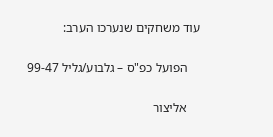עוד משחקים שנערכו הערב:

    הפועל כפ"ס – גלבוע/גליל 99-47

    אליצור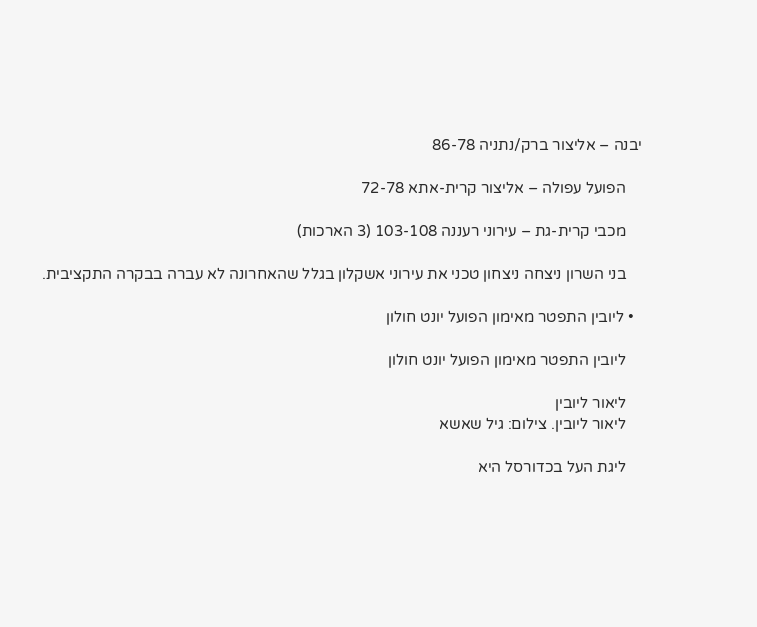יבנה – אליצור ברק/נתניה 86-78

    הפועל עפולה – אליצור קרית-אתא 72-78

    מכבי קרית-גת – עירוני רעננה 103-108 (3 הארכות)

    בני השרון ניצחה ניצחון טכני את עירוני אשקלון בגלל שהאחרונה לא עברה בבקרה התקציבית.

  • ליובין התפטר מאימון הפועל יונט חולון

    ליובין התפטר מאימון הפועל יונט חולון

    ליאור ליובין
    ליאור ליובין. צילום: גיל שאשא

    ליגת העל בכדורסל היא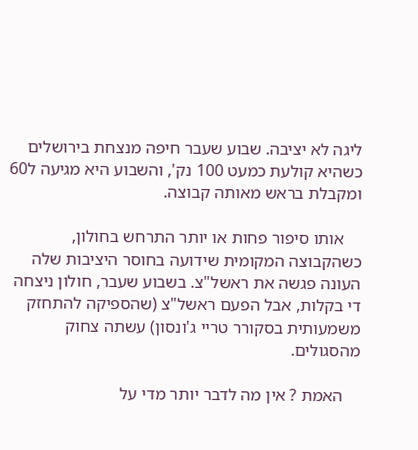ליגה לא יציבה. שבוע שעבר חיפה מנצחת בירושלים כשהיא קולעת כמעט 100 נק', והשבוע היא מגיעה ל60 ומקבלת בראש מאותה קבוצה.

    אותו סיפור פחות או יותר התרחש בחולון, כשהקבוצה המקומית שידועה בחוסר היציבות שלה העונה פגשה את ראשל"צ. בשבוע שעבר, חולון ניצחה די בקלות, אבל הפעם ראשל"צ (שהספיקה להתחזק משמעותית בסקורר טריי ג'ונסון) עשתה צחוק מהסגולים.

    האמת ? אין מה לדבר יותר מדי על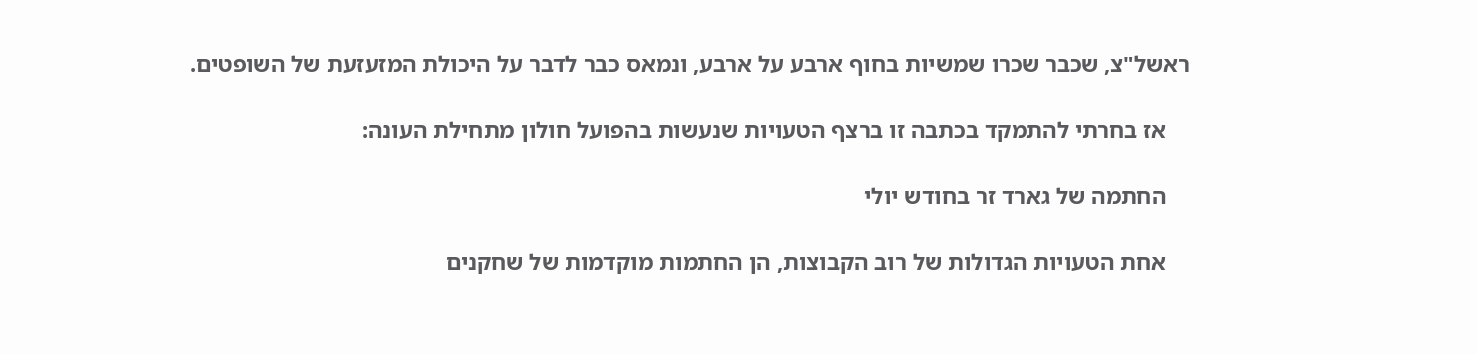ראשל"צ, שכבר שכרו שמשיות בחוף ארבע על ארבע, ונמאס כבר לדבר על היכולת המזעזעת של השופטים.

    אז בחרתי להתמקד בכתבה זו ברצף הטעויות שנעשות בהפועל חולון מתחילת העונה:

    החתמה של גארד זר בחודש יולי

    אחת הטעויות הגדולות של רוב הקבוצות, הן החתמות מוקדמות של שחקנים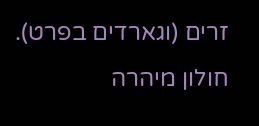זרים (וגארדים בפרט). חולון מיהרה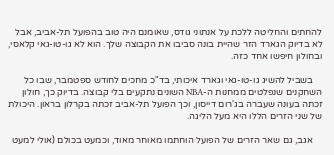להחתים והחליטה ללכת על אנתוני גודס, שאומנם היה טוב בהפועל תל-אביב, אבל לא בדיוק הגארד הזר שהיית בונה סביבו את הקבוצה שלך. הוא לא גו-טו-גאי קלאסי, ובחולון חיפשו אחד כזה.

    בשביל להשיג גו-טו-גאי וגארד איכותי, בד"כ מחכים לחודש ספטמבר, שבו כל השחקנים שנפלטים ממחנות ה-NBA השונים נתקעים בלי קבוצה. בדיוק כך, חולון זכתה בעונה שעברה בג'רום דייסון, וכך הפועל תל-אביב זכתה בקרלון בראון. היכולת של שני הזרים הללו היא מעל הליגה.

    אגב, גם שאר הזרים של הפועל הוחתמו מאוחר מאוד, וכמעט בכולם (אולי למעט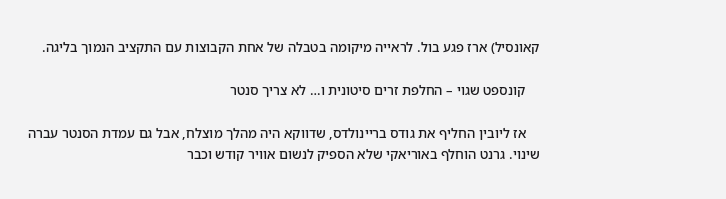קאונסיל) ארז פגע בול. לראייה מיקומה בטבלה של אחת הקבוצות עם התקציב הנמוך בליגה.

    קונספט שגוי – החלפת זרים סיטונית ו… לא צריך סנטר

    אז ליובין החליף את גודס בריינולדס, שדווקא היה מהלך מוצלח, אבל גם עמדת הסנטר עברה שינוי. גרנט הוחלף באוריאקי שלא הספיק לנשום אוויר קודש וכבר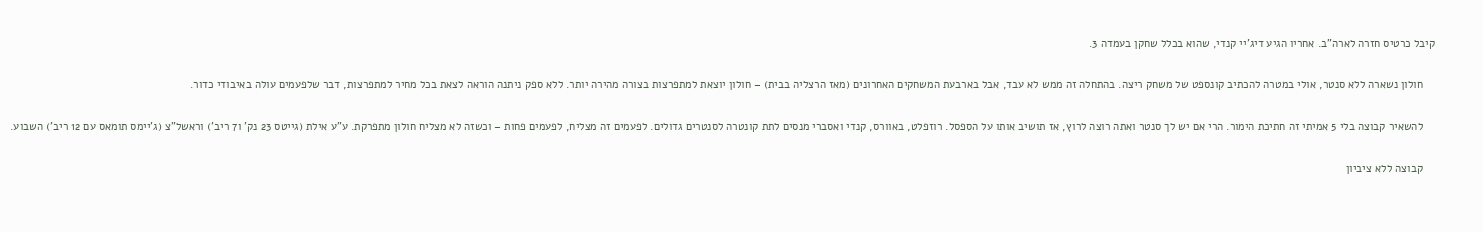קיבל כרטיס חזרה לארה"ב. אחריו הגיע דיג'יי קנדי, שהוא בכלל שחקן בעמדה 3.

    חולון נשארה ללא סנטר, אולי במטרה להכתיב קונספט של משחק ריצה. בהתחלה זה ממש לא עבד, אבל בארבעת המשחקים האחרונים (מאז הרצליה בבית) – חולון יוצאת למתפרצות בצורה מהירה יותר. ללא ספק ניתנה הוראה לצאת בכל מחיר למתפרצות, דבר שלפעמים עולה באיבודי כדור.

    להשאיר קבוצה בלי 5 אמיתי זה חתיכת הימור. הרי אם יש לך סנטר ואתה רוצה לרוץ, אז תושיב אותו על הספסל. רוזפלט, באוורס, קנדי ואסברי מנסים לתת קונטרה לסנטרים גדולים. לפעמים זה מצליח, לפעמים פחות – וכשזה לא מצליח חולון מתפרקת. ע"ע אילת (גייטס 23 נק' ו7 ריב') וראשל"צ (ג'יימס תומאס עם 12 ריב') השבוע.

    קבוצה ללא ציביון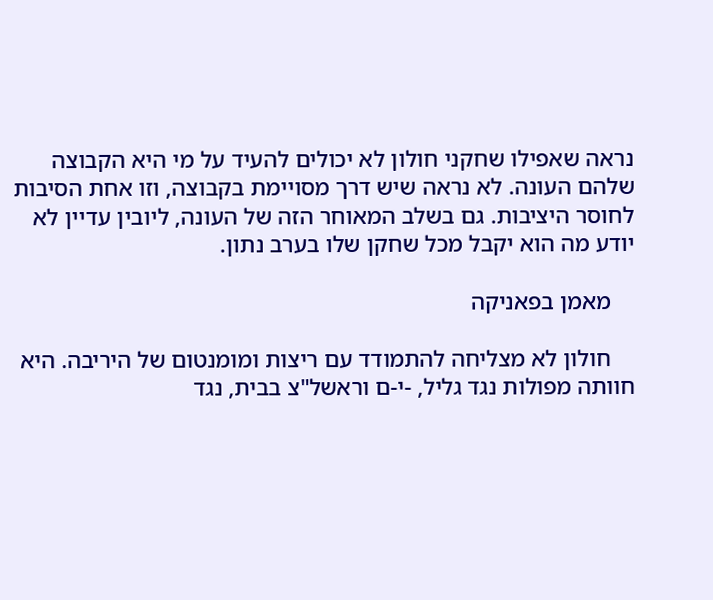נראה שאפילו שחקני חולון לא יכולים להעיד על מי היא הקבוצה שלהם העונה. לא נראה שיש דרך מסויימת בקבוצה, וזו אחת הסיבות לחוסר היציבות. גם בשלב המאוחר הזה של העונה, ליובין עדיין לא יודע מה הוא יקבל מכל שחקן שלו בערב נתון.

    מאמן בפאניקה

    חולון לא מצליחה להתמודד עם ריצות ומומנטום של היריבה. היא חוותה מפולות נגד גליל, -י-ם וראשל"צ בבית, נגד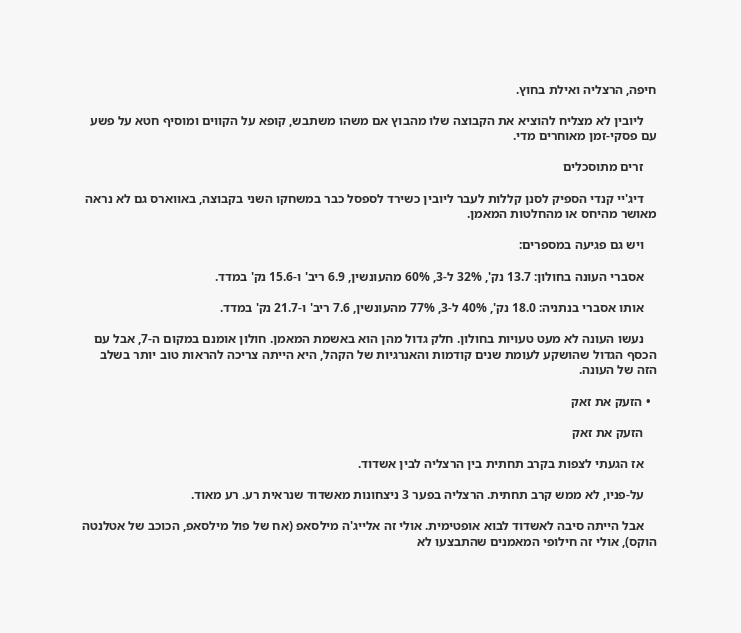חיפה, הרצליה ואילת בחוץ.

    ליובין לא מצליח להוציא את הקבוצה שלו מהבוץ אם משהו משתבש, קופא על הקווים ומוסיף חטא על פשע עם פסקי-זמן מאוחרים מדי.

    זרים מתוסכלים

    דיג'יי קנדי הספיק לסנן קללות לעבר ליובין כשירד לספסל כבר במשחקו השני בקבוצה, באווארס גם לא נראה מאושר מהיחס או מהחלטות המאמן.

    ויש גם פגיעה במספרים:

    אסברי העונה בחולון: 13.7 נק', 32% ל-3, 60% מהעונשין, 6.9 ריב' ו-15.6 נק' במדד.

    אותו אסברי בנתניה: 18.0 נק', 40% ל-3, 77% מהעונשין, 7.6 ריב' ו-21.7 נק' במדד.

    נעשו העונה לא מעט טעויות בחולון. חלק גדול מהן הוא באשמת המאמן. חולון אומנם במקום ה-7, אבל עם הכסף הגדול שהושקע לעומת שנים קודמות והאנרגיות של הקהל, היא הייתה צריכה להראות טוב יותר בשלב הזה של העונה.

  • הזעק את זאק

    הזעק את זאק

    אז הגעתי לצפות בקרב תחתית בין הרצליה לבין אשדוד.

    על-פניו, לא ממש קרב תחתית. הרצליה בפער 3 ניצחונות מאשדוד שנראית רע. רע מאוד.

    אבל הייתה סיבה לאשדוד לבוא אופטימית. אולי זה אלייג'ה מילסאפ (אח של פול מילסאפ, הכוכב של אטלנטה הוקס), אולי זה חילופי המאמנים שהתבצעו לא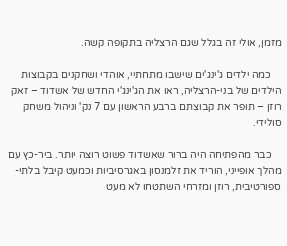מזמן, אולי זה בגלל שגם הרצליה בתקופה קשה.

    כמה ילדים ג'ינג'ים שישבו מתחתיי, אוהדי ושחקנים בקבוצות הילדים של בני-הרצליה, ראו את הג'ינג'י החדש של אשדוד – זאק רוזן – תופר את קבוצתם ברבע הראשון עם 7 נק' וניהול משחק סולידי.

    כבר מהפתיחה היה ברור שאשדוד פשוט רוצה יותר. ביר-כץ עם מהלך אופייני, הוריד את זלמנסון באגרסיביות וכמעט קיבל בלתי-ספורטיבית, רוזן ומזרחי השתטחו לא מעט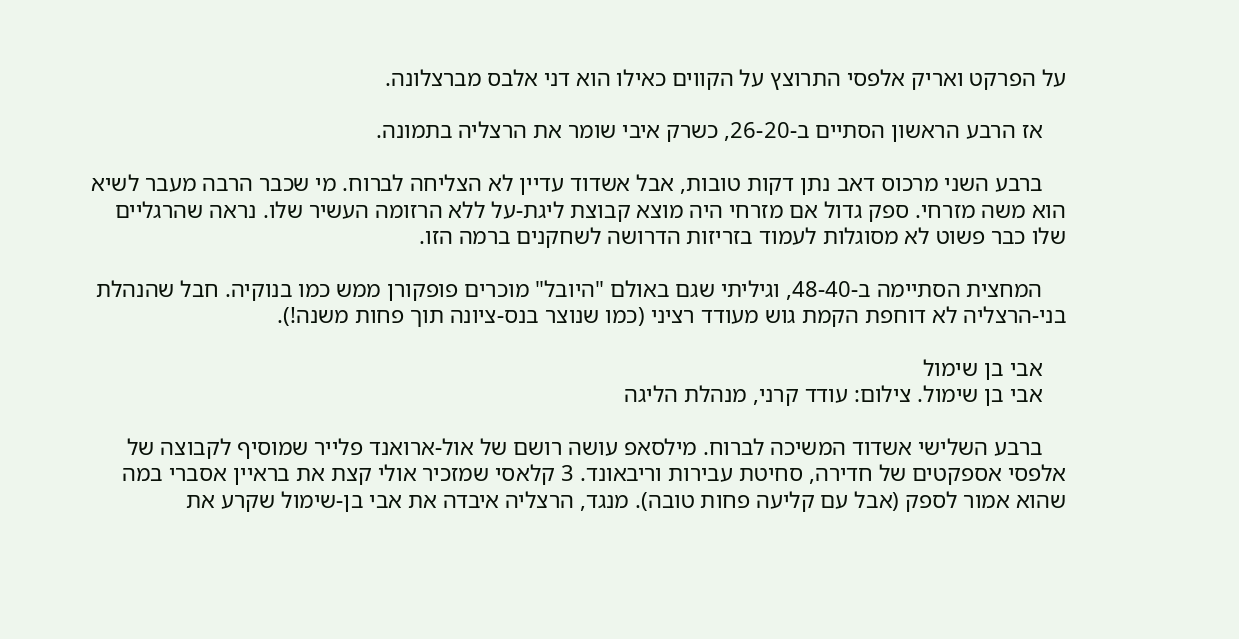על הפרקט ואריק אלפסי התרוצץ על הקווים כאילו הוא דני אלבס מברצלונה.

    אז הרבע הראשון הסתיים ב-26-20, כשרק איבי שומר את הרצליה בתמונה.

    ברבע השני מרכוס דאב נתן דקות טובות, אבל אשדוד עדיין לא הצליחה לברוח. מי שכבר הרבה מעבר לשיא הוא משה מזרחי. ספק גדול אם מזרחי היה מוצא קבוצת ליגת-על ללא הרזומה העשיר שלו. נראה שהרגליים שלו כבר פשוט לא מסוגלות לעמוד בזריזות הדרושה לשחקנים ברמה הזו.

    המחצית הסתיימה ב-48-40, וגיליתי שגם באולם "היובל" מוכרים פופקורן ממש כמו בנוקיה. חבל שהנהלת בני-הרצליה לא דוחפת הקמת גוש מעודד רציני (כמו שנוצר בנס-ציונה תוך פחות משנה!).

    אבי בן שימול
    אבי בן שימול. צילום: עודד קרני, מנהלת הליגה

    ברבע השלישי אשדוד המשיכה לברוח. מילסאפ עושה רושם של אול-ארואנד פלייר שמוסיף לקבוצה של אלפסי אספקטים של חדירה, סחיטת עבירות וריבאונד. 3 קלאסי שמזכיר אולי קצת את בראיין אסברי במה שהוא אמור לספק (אבל עם קליעה פחות טובה). מנגד, הרצליה איבדה את אבי בן-שימול שקרע את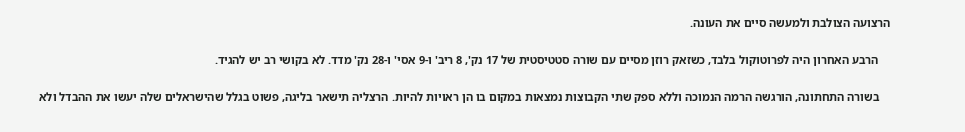הרצועה הצולבת ולמעשה סיים את העונה.

    הרבע האחרון היה לפרוטוקול בלבד, כשזאק רוזן מסיים עם שורה סטטיסטית של 17 נק', 8 ריב' ו-9 אסי' ו-28 נק' מדד. לא בקושי רב יש להגיד.

    בשורה התחתונה, הורגשה הרמה הנמוכה וללא ספק שתי הקבוצות נמצאות במקום בו הן ראויות להיות. הרצליה תישאר בליגה, פשוט בגלל שהישראלים שלה יעשו את ההבדל ולא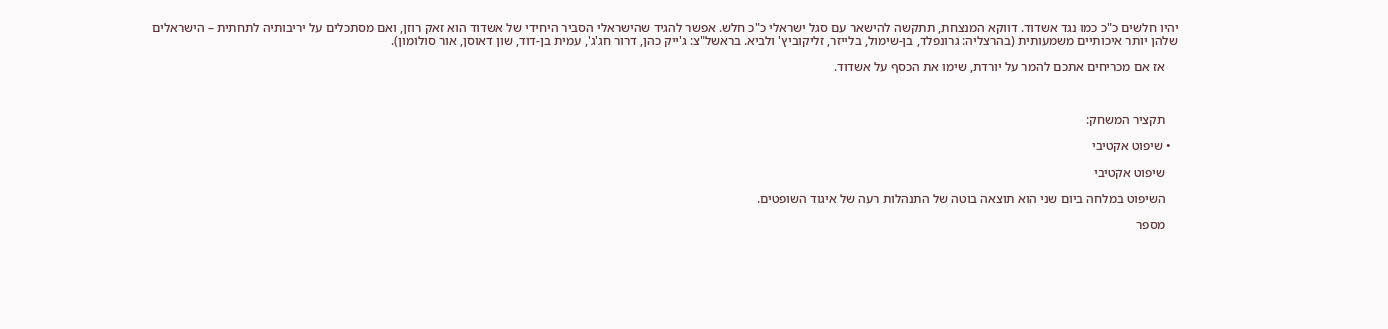יהיו חלשים כ"כ כמו נגד אשדוד. דווקא המנצחת, תתקשה להישאר עם סגל ישראלי כ"כ חלש. אפשר להגיד שהישראלי הסביר היחידי של אשדוד הוא זאק רוזן, ואם מסתכלים על יריבותיה לתחתית – הישראלים שלהן יותר איכותיים משמעותית (בהרצליה: גרונפלד, בן-שימול, בלייזר, זליקוביץ' ולביא. בראשל"צ: ג'ייק כהן, דרור חג'ג', עמית בן-דוד, שון דאוסן, אור סולומון).

    אז אם מכריחים אתכם להמר על יורדת, שימו את הכסף על אשדוד.



    תקציר המשחק:

  • שיפוט אקטיבי

    שיפוט אקטיבי

    השיפוט במלחה ביום שני הוא תוצאה בוטה של התנהלות רעה של איגוד השופטים.

    מספר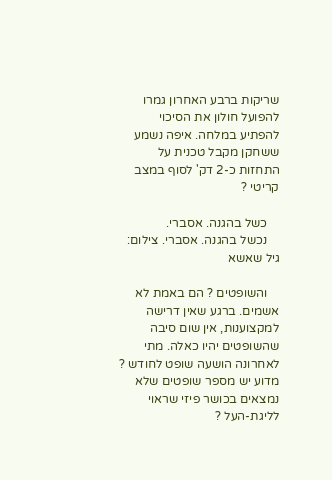שריקות ברבע האחרון גמרו להפועל חולון את הסיכוי להפתיע במלחה. איפה נשמע ששחקן מקבל טכנית על התחזות כ-2 דק' לסוף במצב קריטי ?

    כשל בהגנה. אסברי.
    נכשל בהגנה. אסברי. צילום: גיל שאשא

    והשופטים ? הם באמת לא אשמים. ברגע שאין דרישה למקצוענות, אין שום סיבה שהשופטים יהיו כאלה. מתי לאחרונה הושעה שופט לחודש ? מדוע יש מספר שופטים שלא נמצאים בכושר פיזי שראוי לליגת-העל ?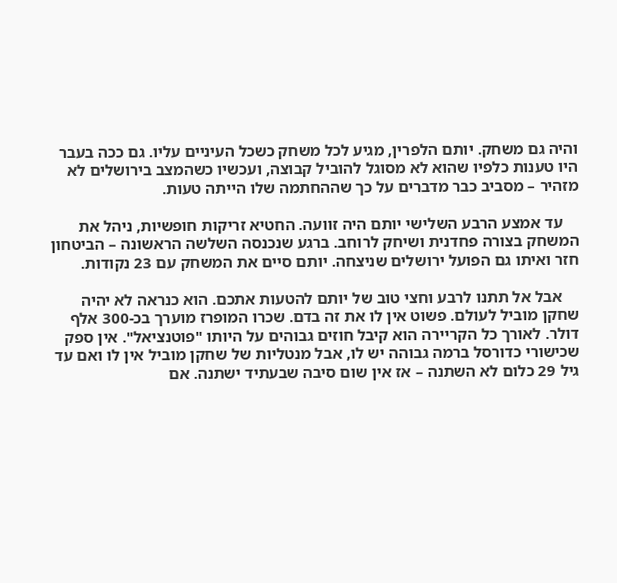והיה גם משחק. יותם הלפרין, מגיע לכל משחק כשכל העיניים עליו. גם ככה בעבר היו טענות כלפיו שהוא לא מסוגל להוביל קבוצה, ועכשיו כשהמצב בירושלים לא מזהיר – מסביב כבר מדברים על כך שההחתמה שלו הייתה טעות.

    עד אמצע הרבע השלישי יותם היה זוועה. החטיא זריקות חופשיות, ניהל את המשחק בצורה פחדנית ושיחק לרוחב. ברגע שנכנסה השלשה הראשונה – הביטחון חזר ואיתו גם הפועל ירושלים שניצחה. יותם סיים את המשחק עם 23 נקודות.

    אבל אל תתנו לרבע וחצי טוב של יותם להטעות אתכם. הוא כנראה לא יהיה שחקן מוביל לעולם. פשוט אין לו את זה בדם. שכרו המופרז מוערך בכ-300 אלף דולר. לאורך כל הקריירה הוא קיבל חוזים גבוהים על היותו "פוטנציאל". אין ספק שכישורי כדורסל ברמה גבוהה יש לו, אבל מנטליות של שחקן מוביל אין לו ואם עד גיל 29 כלום לא השתנה – אז אין שום סיבה שבעתיד ישתנה. אם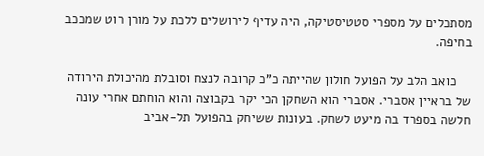מסתכלים על מספרי סטטיסטיקה, היה עדיף לירושלים ללכת על מורן רוט שמככב בחיפה.

    כואב הלב על הפועל חולון שהייתה כ"כ קרובה לנצח וסובלת מהיכולת הירודה של בראיין אסברי. אסברי הוא השחקן הכי יקר בקבוצה והוא הוחתם אחרי עונה חלשה בספרד בה מיעט לשחק. בעונות ששיחק בהפועל תל-אביב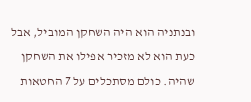ובנתניה הוא היה השחקן המוביל, אבל כעת הוא לא מזכיר אפילו את השחקן שהיה. כולם מסתכלים על 7 החטאות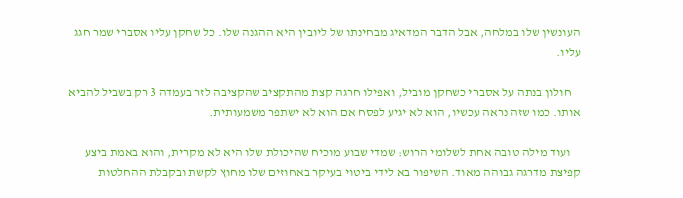העונשין שלו במלחה, אבל הדבר המדאיג מבחינתו של ליובין היא ההגנה שלו. כל שחקן עליו אסברי שמר חגג עליו.

    חולון בנתה על אסברי כשחקן מוביל, ואפילו חרגה קצת מהתקציב שהקציבה לזר בעמדה 3 רק בשביל להביא אותו. כמו שזה נראה עכשיו, הוא לא יגיע לפסח אם הוא לא ישתפר משמעותית.

    ועוד מילה טובה אחת לשלומי הרוש: שמדי שבוע מוכיח שהיכולת שלו היא לא מקרית, והוא באמת ביצע קפיצת מדרגה גבוהה מאוד. השיפור בא לידי ביטוי בעיקר באחוזים שלו מחוץ לקשת ובקבלת ההחלטות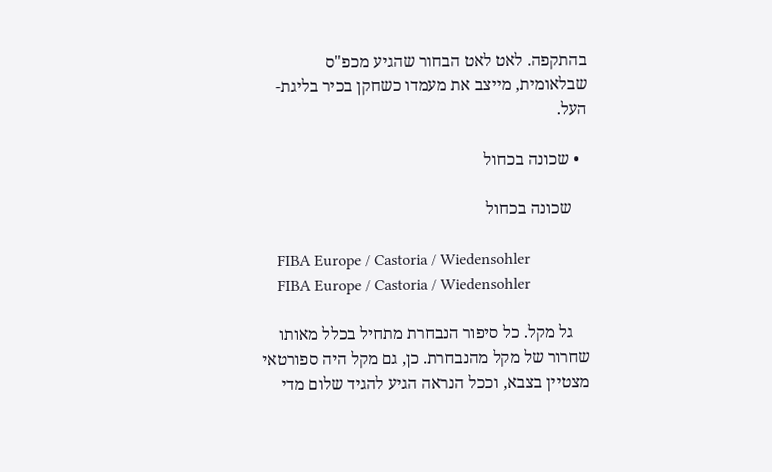בהתקפה. לאט לאט הבחור שהגיע מכפ"ס שבלאומית, מייצב את מעמדו כשחקן בכיר בליגת-העל.

  • שכונה בכחול

    שכונה בכחול

    FIBA Europe / Castoria / Wiedensohler
    FIBA Europe / Castoria / Wiedensohler

    גל מקל. כל סיפור הנבחרת מתחיל בכלל מאותו שחרור של מקל מהנבחרת. כן, גם מקל היה ספורטאי מצטיין בצבא, וככל הנראה הגיע להגיד שלום מדי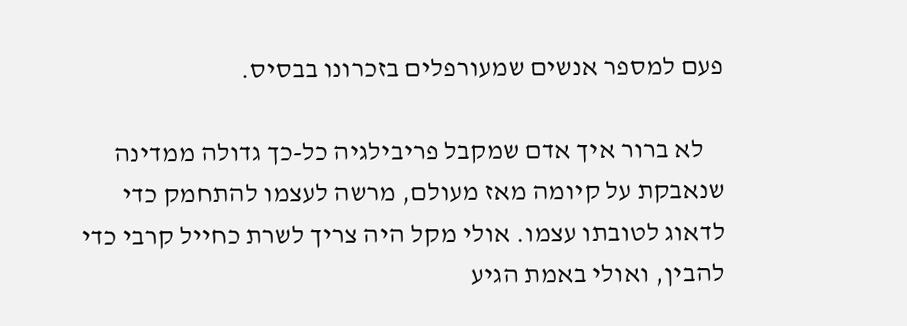פעם למספר אנשים שמעורפלים בזכרונו בבסיס.

    לא ברור איך אדם שמקבל פריבילגיה כל-כך גדולה ממדינה שנאבקת על קיומה מאז מעולם, מרשה לעצמו להתחמק כדי לדאוג לטובתו עצמו. אולי מקל היה צריך לשרת כחייל קרבי כדי להבין, ואולי באמת הגיע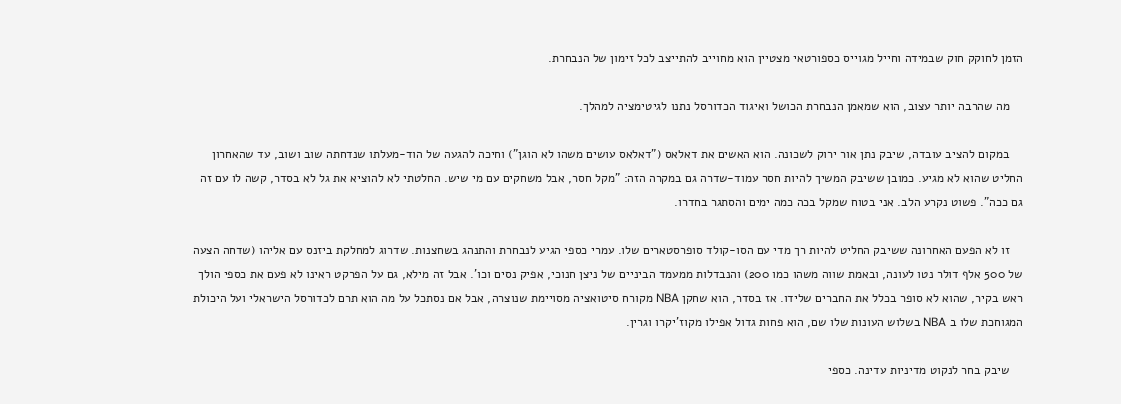הזמן לחוקק חוק שבמידה וחייל מגוייס כספורטאי מצטיין הוא מחוייב להתייצב לכל זימון של הנבחרת.

    מה שהרבה יותר עצוב, הוא שמאמן הנבחרת הכושל ואיגוד הכדורסל נתנו לגיטימציה למהלך.

    במקום להציב עובדה, שיבק נתן אור ירוק לשכונה. הוא האשים את דאלאס ("דאלאס עושים משהו לא הוגן") וחיכה להגעה של הוד-מעלתו שנדחתה שוב ושוב, עד שהאחרון החליט שהוא לא מגיע. כמובן ששיבק המשיך להיות חסר עמוד-שדרה גם במקרה הזה: "מקל חסר, אבל משחקים עם מי שיש. החלטתי לא להוציא את גל לא בסדר, קשה לו עם זה גם ככה". פשוט נקרע הלב. אני בטוח שמקל בכה כמה ימים והסתגר בחדרו.

    זו לא הפעם האחרונה ששיבק החליט להיות רך מדי עם הסו-קולד סופרסטארים שלו. עמרי כספי הגיע לנבחרת והתנהג בשחצנות. שדרוג למחלקת ביזנס עם אליהו (שדחה הצעה של 500 אלף דולר נטו לעונה, ובאמת שווה משהו כמו 200) והנבדלות ממעמד הביניים של ניצן חנוכי, אפיק נסים וכו'. אבל זה מילא, גם על הפרקט ראינו לא פעם את כספי הולך ראש בקיר, שהוא לא סופר בכלל את החברים שלידו. אז בסדר, הוא שחקן NBA מקורח סיטואציה מסויימת שנוצרה, אבל אם נסתכל על מה הוא תרם לכדורסל הישראלי ועל היכולת המגוחכת שלו ב NBA בשלוש העונות שלו שם, הוא פחות גדול אפילו מקוז'יקרו וגרין.

    שיבק בחר לנקוט מדיניות עדינה. כספי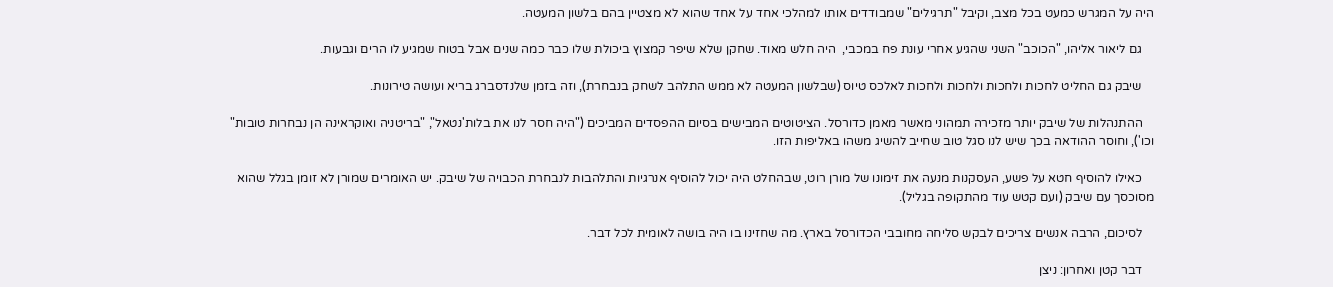היה על המגרש כמעט בכל מצב, וקיבל "תרגילים" שמבודדים אותו למהלכי אחד על אחד שהוא לא מצטיין בהם בלשון המעטה.

    גם ליאור אליהו, "הכוכב" השני שהגיע אחרי עונת פח במכבי,  היה חלש מאוד. שחקן שלא שיפר קמצוץ ביכולת שלו כבר כמה שנים אבל בטוח שמגיע לו הרים וגבעות.

    שיבק גם החליט לחכות ולחכות ולחכות ולחכות לאלכס טיוס (שבלשון המעטה לא ממש התלהב לשחק בנבחרת), וזה בזמן שלנדסברג בריא ועושה טירונות.

    ההתנהלות של שיבק יותר מזכירה תמהוני מאשר מאמן כדורסל. הציטוטים המבישים בסיום ההפסדים המביכים ("היה חסר לנו את בלות'נטאל", "בריטניה ואוקראינה הן נבחרות טובות" וכו'), וחוסר ההודאה בכך שיש לנו סגל טוב שחייב להשיג משהו באליפות הזו.

    כאילו להוסיף חטא על פשע, העסקנות מנעה את זימונו של מורן רוט, שבהחלט היה יכול להוסיף אנרגיות והתלהבות לנבחרת הכבויה של שיבק. יש האומרים שמורן לא זומן בגלל שהוא מסוכסך עם שיבק (ועם קטש עוד מהתקופה בגליל).

    לסיכום, הרבה אנשים צריכים לבקש סליחה מחובבי הכדורסל בארץ. מה שחזינו בו היה בושה לאומית לכל דבר.

    דבר קטן ואחרון: ניצן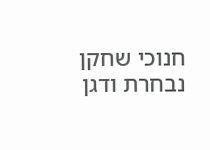חנוכי שחקן נבחרת ודגן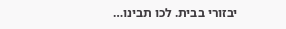יבזורי בבית. לכו תבינו…